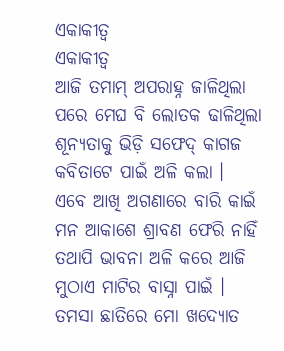ଏକାକୀତ୍ୱ
ଏକାକୀତ୍ୱ
ଆଜି ତମାମ୍ ଅପରାହ୍ନ ଜାଳିଥିଲା
ପରେ ମେଘ ବି ଲୋତକ ଢାଳିଥିଲା
ଶୂନ୍ୟତାକୁ ଭିଡ଼ି ସଫେଦ୍ କାଗଜ
କବିତାଟେ ପାଇଁ ଅଳି କଲା ।
ଏବେ ଆଖି ଅଗଣାରେ ବାରି କାଇଁ
ମନ ଆକାଶେ ଶ୍ରାବଣ ଫେରି ନାହିଁ
ତଥାପି ଭାବନା ଅଳି କରେ ଆଜି
ମୁଠାଏ ମାଟିର ବାସ୍ନା ପାଇଁ ।
ତମସା ଛାତିରେ ମୋ ଖଦ୍ୟୋତ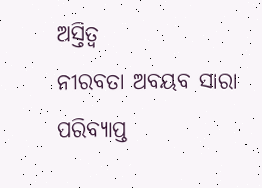ଅସ୍ତିତ୍ବ
ନୀରବତା ଅବୟବ ସାରା ପରିବ୍ୟାପ୍ତ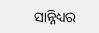ସାନ୍ନିଧ୍ୟର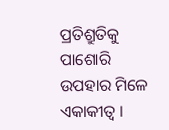ପ୍ରତିଶ୍ରୁତିକୁ ପାଶୋରି
ଉପହାର ମିଳେ ଏକାକୀତ୍ୱ ।